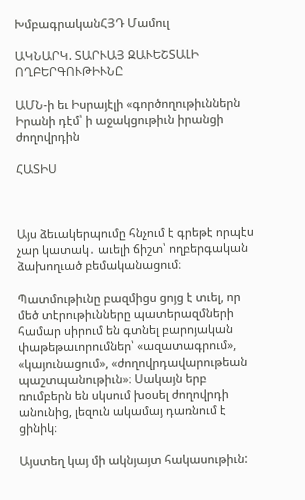ԽմբագրականՀՅԴ Մամուլ

ԱԿՆԱՐԿ. ՏԱՐՒԱՅ ԶԱՒԵՇՏԱԼԻ ՈՂԲԵՐԳՈՒԹԻՒՆԸ

ԱՄՆ-ի եւ Իսրայէլի «գործողութիւններն Իրանի դէմ՝ ի աջակցութիւն իրանցի ժողովրդին

ՀԱՏԻՍ



Այս ձեւակերպումը հնչում է գրեթէ որպէս չար կատակ․ աւելի ճիշտ՝ ողբերգական ձախողւած բեմականացում։

Պատմութիւնը բազմիցս ցոյց է տւել, որ մեծ տէրութիւնները պատերազմների համար սիրում են գտնել բարոյական փաթեթաւորումներ՝ «ազատագրում», «կայունացում», «ժողովրդավարութեան պաշտպանութիւն»։ Սակայն երբ ռումբերն են սկսում խօսել ժողովրդի անունից, լեզուն ակամայ դառնում է ցինիկ։

Այստեղ կայ մի ակնյայտ հակասութիւն: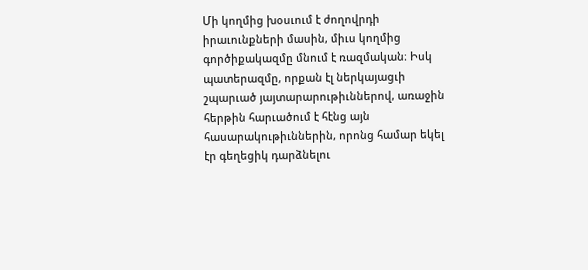Մի կողմից խօսւում է ժողովրդի իրաւունքների մասին, միւս կողմից գործիքակազմը մնում է ռազմական։ Իսկ պատերազմը, որքան էլ ներկայացւի շպարւած յայտարարութիւններով, առաջին հերթին հարւածում է հէնց այն հասարակութիւններին, որոնց համար եկել էր գեղեցիկ դարձնելու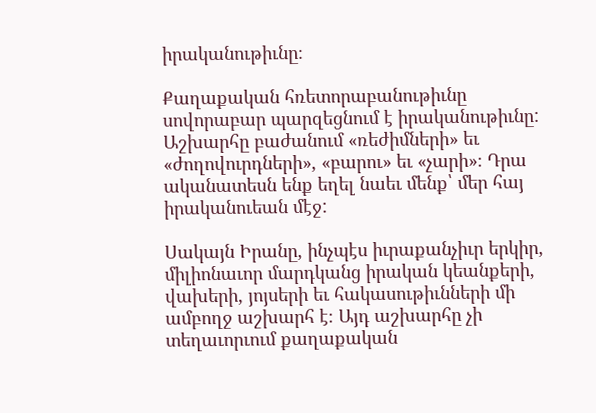իրականութիւնը։

Քաղաքական հռետորաբանութիւնը սովորաբար պարզեցնում է իրականութիւնը: Աշխարհը բաժանում «ռեժիմների» եւ «ժողովուրդների», «բարու» եւ «չարի»։ Դրա ականատեսն ենք եղել նաեւ մենք՝ մեր հայ իրականուեան մէջ:

Սակայն Իրանը, ինչպէս իւրաքանչիւր երկիր, միլիոնաւոր մարդկանց իրական կեանքերի, վախերի, յոյսերի եւ հակասութիւնների մի ամբողջ աշխարհ է։ Այդ աշխարհը չի տեղաւորւում քաղաքական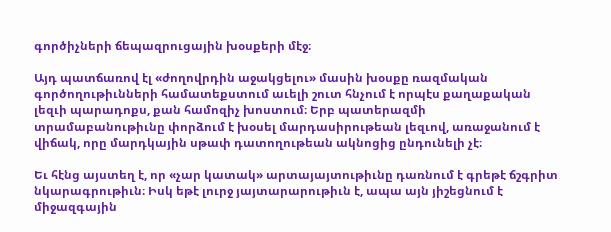գործիչների ճեպազրուցային խօսքերի մէջ։

Այդ պատճառով էլ «ժողովրդին աջակցելու» մասին խօսքը ռազմական գործողութիւնների համատեքստում աւելի շուտ հնչում է որպէս քաղաքական լեզւի պարադոքս, քան համոզիչ խոստում։ Երբ պատերազմի տրամաբանութիւնը փորձում է խօսել մարդասիրութեան լեզւով, առաջանում է վիճակ, որը մարդկային սթափ դատողութեան ակնոցից ընդունելի չէ։

Եւ հէնց այստեղ է, որ «չար կատակ» արտայայտութիւնը դառնում է գրեթէ ճշգրիտ նկարագրութիւն։ Իսկ եթէ լուրջ յայտարարութիւն է, ապա այն յիշեցնում է միջազգային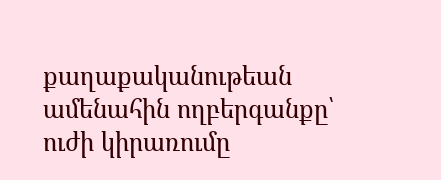քաղաքականութեան ամենահին ողբերգանքը՝ ուժի կիրառումը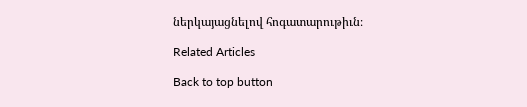ներկայացնելով հոգատարութիւն։

Related Articles

Back to top button